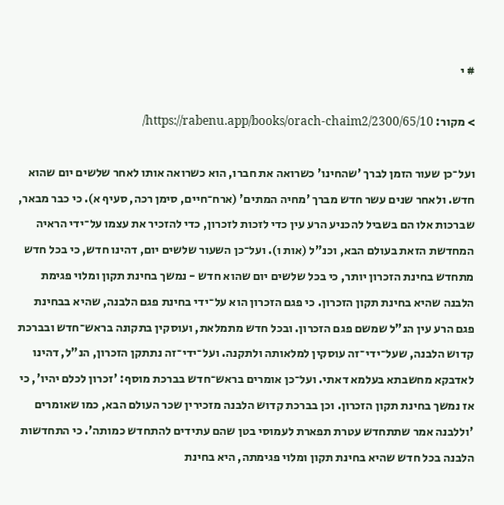# י

> מקור: https://rabenu.app/books/orach-chaim2/2300/65/10/

ועל־כן שעור הזמן לברך 'שהחינו' כשרואה את חברו, הוא כשרואה אותו לאחר שלשים יום שהוא חדש. ולאחר שנים עשר חדש מברך 'מחיה המתים' (ארח־חיים, סימן רכה, סעיף א). כי כבר מבאר, שברכות אלו הם בשביל להכניע הרע עין כדי לזכות לזכרון, כדי להזכיר את עצמו על־ידי הראיה המחדשת הזאת בעולם הבא, וכנ"ל (אות ו). ועל־כן השעור שלשים יום, דהינו חדש, כי בכל חדש מתחדש בחינת הזכרון יותר, כי בכל שלשים יום שהוא חדש - נמשך בחינת תקון ומלוי פגימת הלבנה שהיא בחינת תקון הזכרון. כי פגם הזכרון הוא על־ידי בחינת פגם הלבנה, שהיא בבחינת פגם הרע עין הנ"ל שמשם פגם הזכרון. ובכל חדש מתמלאת, ועוסקין בתקונה בראש־חדש ובברכת קדוש הלבנה, שעל־ידי־זה עוסקין למלאותה ולתקנה. ועל־ידי־זה נתתקן הזכרון, הנ"ל, דהינו לאדבקא מחשבתא בעלמא דאתי. ועל־כן אומרים בראש־חדש בברכת מוסף: 'זכרון לכלם יהיו', כי אז נמשך בחינת תקון הזכרון. וכן בברכת קדוש הלבנה מזכירין שכר העולם הבא, כמו שאומרים 'וללבנה אמר שתתחדש עטרת תפארת לעמוסי בטן שהם עתידים להתחדש כמותה'. כי התחדשות הלבנה בכל חדש שהיא בחינת תקון ומלוי פגימתה, היא בחינת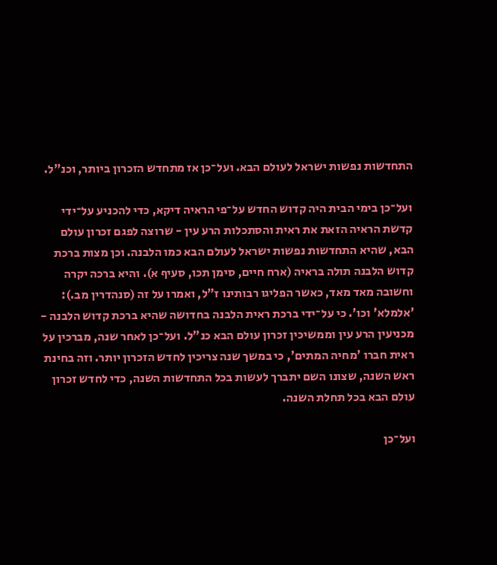התחדשות נפשות ישראל לעולם הבא. ועל־כן אז מתחדש הזכרון ביותר, וכנ"ל.

ועל־כן בימי הבית היה קדוש החדש על־פי הראיה דיקא, כדי להכניע על־ידי קדשת הראיה הזאת את ראית והסתכלות הרע עין - שרוצה לפגם זכרון עולם הבא, שהיא התחדשות נפשות ישראל לעולם הבא כמו הלבנה. וכן מצות ברכת קדוש הלבנה תולה בראיה (ארח חיים, סימן תכו, סעיף א). והיא ברכה יקרה וחשובה מאד מאד, כאשר הפליגו רבותינו ז"ל, ואמרו על זה (סנהדרין מב.): 'אלמלא' וכו'. כי על־ידי ברכת ראית הלבנה בחדושה שהיא ברכת קדוש הלבנה - מכניעין הרע עין וממשיכין זכרון עולם הבא כנ"ל. ועל־כן לאחר שנה, מברכין על ראית חברו 'מחיה המתים', כי במשך שנה צריכין לחדש הזכרון יותר. וזה בחינת ראש השנה, שצונו השם יתברך לעשות בכל התחדשות השנה, כדי לחדש זכרון עולם הבא בכל תחלת השנה.

ועל־כן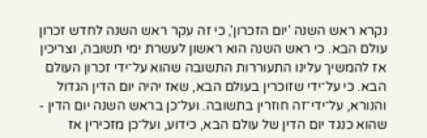נקרא ראש השנה 'יום הזכרון', כי זה עקר ראש השנה לחדש זכרון עולם הבא. כי ראש השנה הוא ראשון לעשרת ימי תשובה, וצריכין אז להמשיך עלינו התעוררות התשובה שהוא על־ידי זכרון העולם הבא. כי על־ידי שזוכרין בעולם הבא, שאז יהיה יום הדין הגדול והנורא, על־ידי־זה חוזרין בתשובה. ועל־כן בראש השנה יום הדין - שהוא כנגד יום הדין של עולם הבא, כידוע, ועל־כן מזכירין אז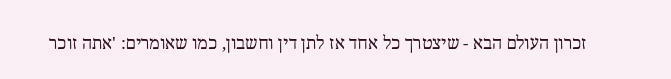זכרון העולם הבא - שיצטרך כל אחד אז לתן דין וחשבון, כמו שאומרים: 'אתה זוכר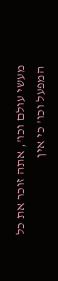מעשי עולם וכו', אתה זוכר את כל המפעל וכו' כי אין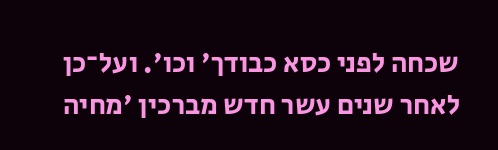שכחה לפני כסא כבודך' וכו'. ועל־כן לאחר שנים עשר חדש מברכין 'מחיה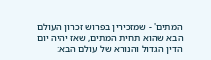המתים' - שמזכירין בפרוש זכרון העולם הבא שהוא תחית המתים, שאז יהיה יום הדין הגדול והנורא של עולם הבא: